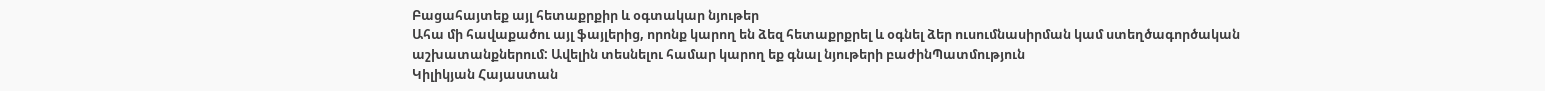Բացահայտեք այլ հետաքրքիր և օգտակար նյութեր
Ահա մի հավաքածու այլ ֆայլերից, որոնք կարող են ձեզ հետաքրքրել և օգնել ձեր ուսումնասիրման կամ ստեղծագործական աշխատանքներում: Ավելին տեսնելու համար կարող եք գնալ նյութերի բաժինՊատմություն
Կիլիկյան Հայաստան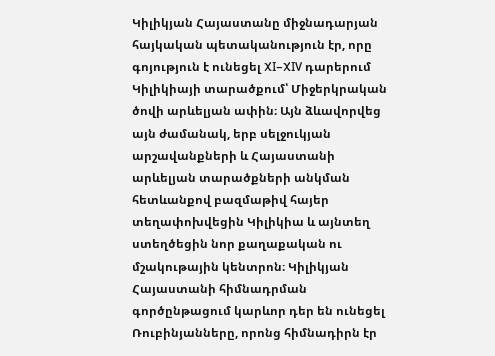Կիլիկյան Հայաստանը միջնադարյան հայկական պետականություն էր, որը գոյություն է ունեցել XI–XIV դարերում Կիլիկիայի տարածքում՝ Միջերկրական ծովի արևելյան ափին։ Այն ձևավորվեց այն ժամանակ, երբ սելջուկյան արշավանքների և Հայաստանի արևելյան տարածքների անկման հետևանքով բազմաթիվ հայեր տեղափոխվեցին Կիլիկիա և այնտեղ ստեղծեցին նոր քաղաքական ու մշակութային կենտրոն։ Կիլիկյան Հայաստանի հիմնադրման գործընթացում կարևոր դեր են ունեցել Ռուբինյանները, որոնց հիմնադիրն էր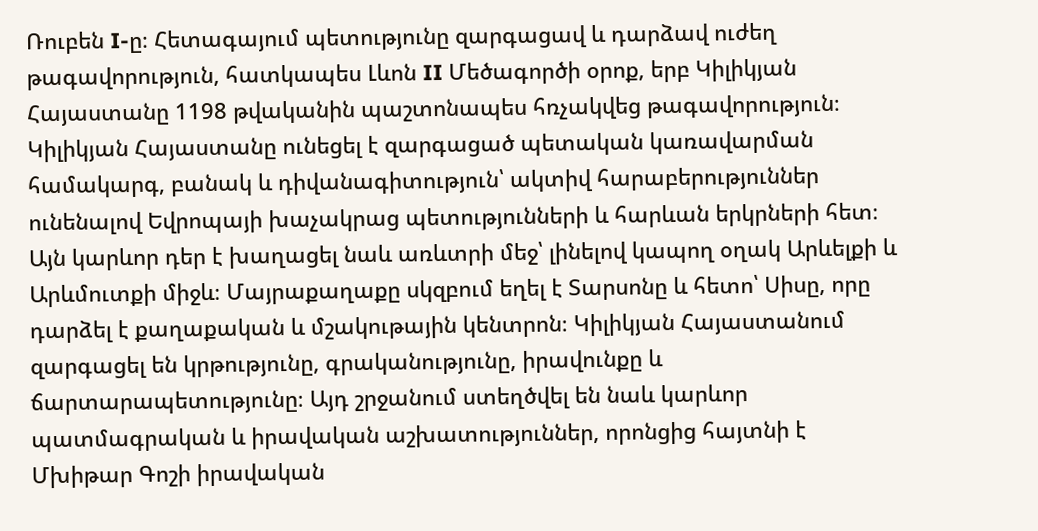Ռուբեն I-ը։ Հետագայում պետությունը զարգացավ և դարձավ ուժեղ թագավորություն, հատկապես Լևոն II Մեծագործի օրոք, երբ Կիլիկյան Հայաստանը 1198 թվականին պաշտոնապես հռչակվեց թագավորություն։ Կիլիկյան Հայաստանը ունեցել է զարգացած պետական կառավարման համակարգ, բանակ և դիվանագիտություն՝ ակտիվ հարաբերություններ ունենալով Եվրոպայի խաչակրաց պետությունների և հարևան երկրների հետ։ Այն կարևոր դեր է խաղացել նաև առևտրի մեջ՝ լինելով կապող օղակ Արևելքի և Արևմուտքի միջև։ Մայրաքաղաքը սկզբում եղել է Տարսոնը և հետո՝ Սիսը, որը դարձել է քաղաքական և մշակութային կենտրոն։ Կիլիկյան Հայաստանում զարգացել են կրթությունը, գրականությունը, իրավունքը և ճարտարապետությունը։ Այդ շրջանում ստեղծվել են նաև կարևոր պատմագրական և իրավական աշխատություններ, որոնցից հայտնի է Մխիթար Գոշի իրավական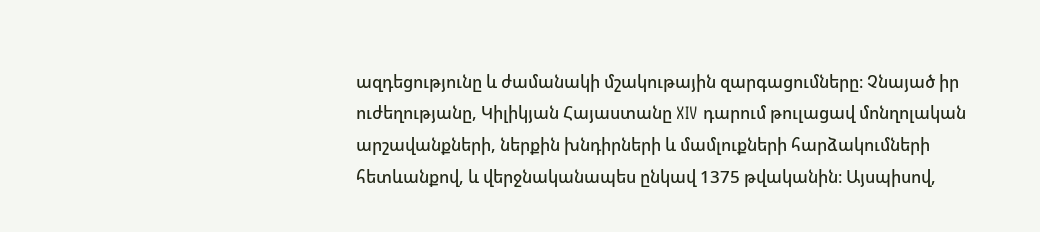ազդեցությունը և ժամանակի մշակութային զարգացումները։ Չնայած իր ուժեղությանը, Կիլիկյան Հայաստանը XIV դարում թուլացավ մոնղոլական արշավանքների, ներքին խնդիրների և մամլուքների հարձակումների հետևանքով, և վերջնականապես ընկավ 1375 թվականին։ Այսպիսով,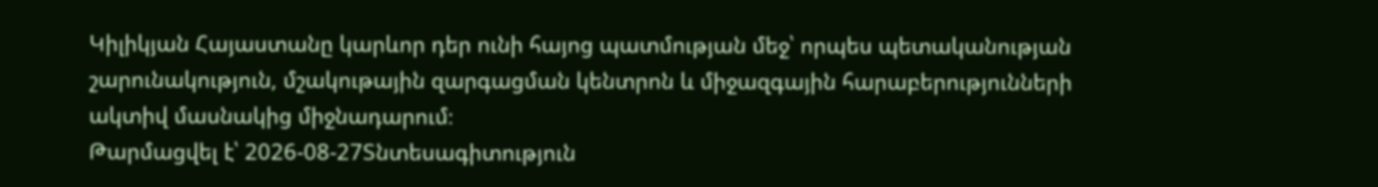Կիլիկյան Հայաստանը կարևոր դեր ունի հայոց պատմության մեջ՝ որպես պետականության շարունակություն, մշակութային զարգացման կենտրոն և միջազգային հարաբերությունների ակտիվ մասնակից միջնադարում։
Թարմացվել է՝ 2026-08-27Տնտեսագիտություն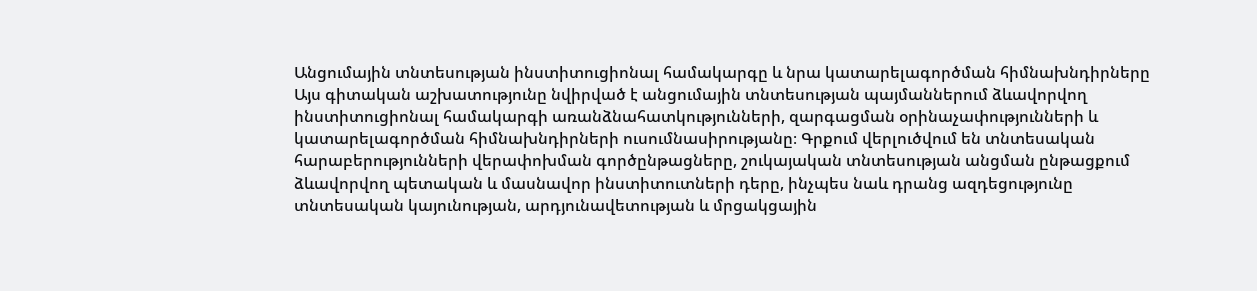Անցումային տնտեսության ինստիտուցիոնալ համակարգը և նրա կատարելագործման հիմնախնդիրները
Այս գիտական աշխատությունը նվիրված է անցումային տնտեսության պայմաններում ձևավորվող ինստիտուցիոնալ համակարգի առանձնահատկությունների, զարգացման օրինաչափությունների և կատարելագործման հիմնախնդիրների ուսումնասիրությանը։ Գրքում վերլուծվում են տնտեսական հարաբերությունների վերափոխման գործընթացները, շուկայական տնտեսության անցման ընթացքում ձևավորվող պետական և մասնավոր ինստիտուտների դերը, ինչպես նաև դրանց ազդեցությունը տնտեսական կայունության, արդյունավետության և մրցակցային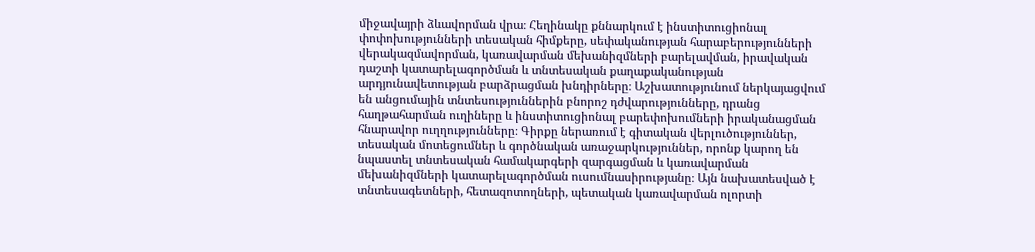միջավայրի ձևավորման վրա։ Հեղինակը քննարկում է ինստիտուցիոնալ փոփոխությունների տեսական հիմքերը, սեփականության հարաբերությունների վերակազմավորման, կառավարման մեխանիզմների բարելավման, իրավական դաշտի կատարելագործման և տնտեսական քաղաքականության արդյունավետության բարձրացման խնդիրները։ Աշխատությունում ներկայացվում են անցումային տնտեսություններին բնորոշ դժվարությունները, դրանց հաղթահարման ուղիները և ինստիտուցիոնալ բարեփոխումների իրականացման հնարավոր ուղղությունները։ Գիրքը ներառում է գիտական վերլուծություններ, տեսական մոտեցումներ և գործնական առաջարկություններ, որոնք կարող են նպաստել տնտեսական համակարգերի զարգացման և կառավարման մեխանիզմների կատարելագործման ուսումնասիրությանը։ Այն նախատեսված է տնտեսագետների, հետազոտողների, պետական կառավարման ոլորտի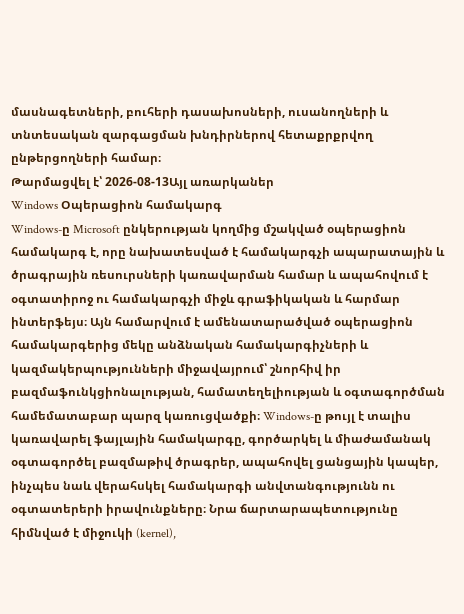մասնագետների, բուհերի դասախոսների, ուսանողների և տնտեսական զարգացման խնդիրներով հետաքրքրվող ընթերցողների համար։
Թարմացվել է՝ 2026-08-13Այլ առարկաներ
Windows Օպերացիոն համակարգ
Windows-ը Microsoft ընկերության կողմից մշակված օպերացիոն համակարգ է, որը նախատեսված է համակարգչի ապարատային և ծրագրային ռեսուրսների կառավարման համար և ապահովում է օգտատիրոջ ու համակարգչի միջև գրաֆիկական և հարմար ինտերֆեյս։ Այն համարվում է ամենատարածված օպերացիոն համակարգերից մեկը անձնական համակարգիչների և կազմակերպությունների միջավայրում՝ շնորհիվ իր բազմաֆունկցիոնալության, համատեղելիության և օգտագործման համեմատաբար պարզ կառուցվածքի։ Windows-ը թույլ է տալիս կառավարել ֆայլային համակարգը, գործարկել և միաժամանակ օգտագործել բազմաթիվ ծրագրեր, ապահովել ցանցային կապեր, ինչպես նաև վերահսկել համակարգի անվտանգությունն ու օգտատերերի իրավունքները։ Նրա ճարտարապետությունը հիմնված է միջուկի (kernel),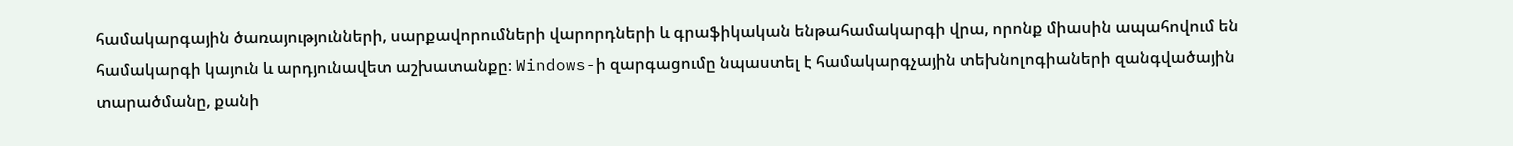համակարգային ծառայությունների, սարքավորումների վարորդների և գրաֆիկական ենթահամակարգի վրա, որոնք միասին ապահովում են համակարգի կայուն և արդյունավետ աշխատանքը։ Windows-ի զարգացումը նպաստել է համակարգչային տեխնոլոգիաների զանգվածային տարածմանը, քանի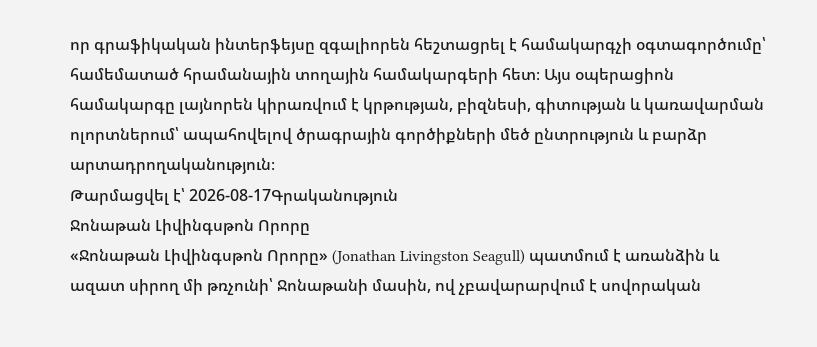որ գրաֆիկական ինտերֆեյսը զգալիորեն հեշտացրել է համակարգչի օգտագործումը՝ համեմատած հրամանային տողային համակարգերի հետ։ Այս օպերացիոն համակարգը լայնորեն կիրառվում է կրթության, բիզնեսի, գիտության և կառավարման ոլորտներում՝ ապահովելով ծրագրային գործիքների մեծ ընտրություն և բարձր արտադրողականություն։
Թարմացվել է՝ 2026-08-17Գրականություն
Ջոնաթան Լիվինգսթոն Որորը
«Ջոնաթան Լիվինգսթոն Որորը» (Jonathan Livingston Seagull) պատմում է առանձին և ազատ սիրող մի թռչունի՝ Ջոնաթանի մասին, ով չբավարարվում է սովորական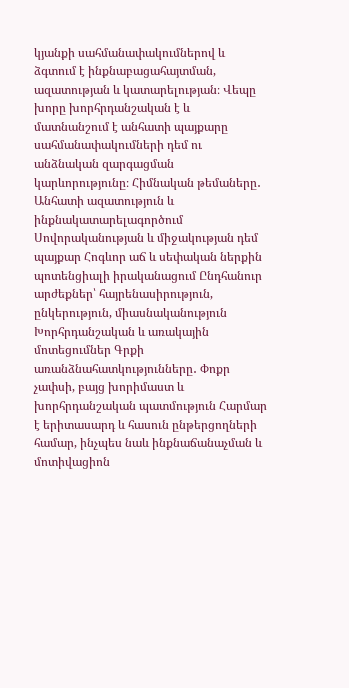կյանքի սահմանափակումներով և ձգտում է ինքնաբացահայտման, ազատության և կատարելության։ Վեպը խորը խորհրդանշական է և մատնանշում է անհատի պայքարը սահմանափակումների դեմ ու անձնական զարգացման կարևորությունը։ Հիմնական թեմաները․ Անհատի ազատություն և ինքնակատարելագործում Սովորականության և միջակության դեմ պայքար Հոգևոր աճ և սեփական ներքին պոտենցիալի իրականացում Ընդհանուր արժեքներ՝ հայրենասիրություն, ընկերություն, միասնականություն Խորհրդանշական և առակային մոտեցումներ Գրքի առանձնահատկությունները․ Փոքր չափսի, բայց խորիմաստ և խորհրդանշական պատմություն Հարմար է երիտասարդ և հասուն ընթերցողների համար, ինչպես նաև ինքնաճանաչման և մոտիվացիոն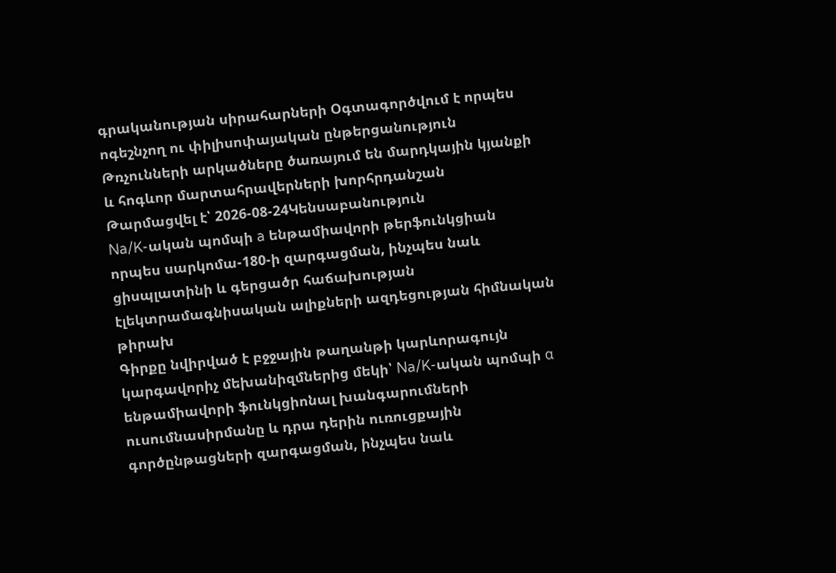գրականության սիրահարների Օգտագործվում է որպես ոգեշնչող ու փիլիսոփայական ընթերցանություն Թռչունների արկածները ծառայում են մարդկային կյանքի և հոգևոր մարտահրավերների խորհրդանշան
Թարմացվել է՝ 2026-08-24Կենսաբանություն
Na/K-ական պոմպի a ենթամիավորի թերֆունկցիան որպես սարկոմա-180-ի զարգացման, ինչպես նաև ցիսպլատինի և գերցածր հաճախության էլեկտրամագնիսական ալիքների ազդեցության հիմնական թիրախ
Գիրքը նվիրված է բջջային թաղանթի կարևորագույն կարգավորիչ մեխանիզմներից մեկի՝ Na/K-ական պոմպի α ենթամիավորի ֆունկցիոնալ խանգարումների ուսումնասիրմանը և դրա դերին ուռուցքային գործընթացների զարգացման, ինչպես նաև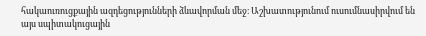հակաուռուցքային ազդեցությունների ձևավորման մեջ։ Աշխատությունում ուսումնասիրվում են այս սպիտակուցային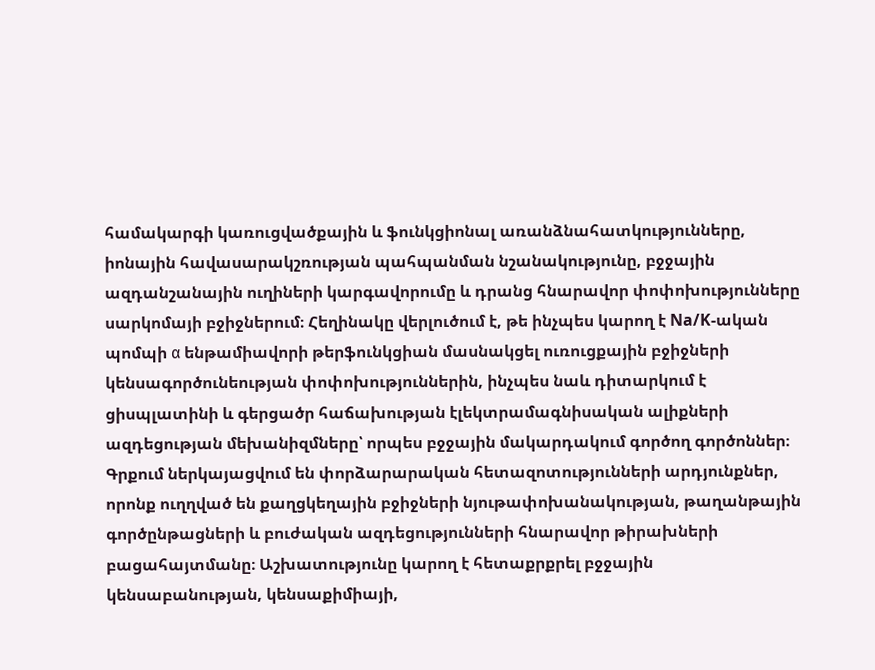համակարգի կառուցվածքային և ֆունկցիոնալ առանձնահատկությունները, իոնային հավասարակշռության պահպանման նշանակությունը, բջջային ազդանշանային ուղիների կարգավորումը և դրանց հնարավոր փոփոխությունները սարկոմայի բջիջներում։ Հեղինակը վերլուծում է, թե ինչպես կարող է Na/K-ական պոմպի α ենթամիավորի թերֆունկցիան մասնակցել ուռուցքային բջիջների կենսագործունեության փոփոխություններին, ինչպես նաև դիտարկում է ցիսպլատինի և գերցածր հաճախության էլեկտրամագնիսական ալիքների ազդեցության մեխանիզմները՝ որպես բջջային մակարդակում գործող գործոններ։ Գրքում ներկայացվում են փորձարարական հետազոտությունների արդյունքներ, որոնք ուղղված են քաղցկեղային բջիջների նյութափոխանակության, թաղանթային գործընթացների և բուժական ազդեցությունների հնարավոր թիրախների բացահայտմանը։ Աշխատությունը կարող է հետաքրքրել բջջային կենսաբանության, կենսաքիմիայի,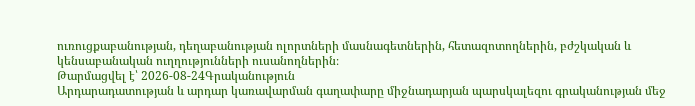ուռուցքաբանության, դեղաբանության ոլորտների մասնագետներին, հետազոտողներին, բժշկական և կենսաբանական ուղղությունների ուսանողներին։
Թարմացվել է՝ 2026-08-24Գրականություն
Արդարադատության և արդար կառավարման գաղափարը միջնադարյան պարսկալեզու գրականության մեջ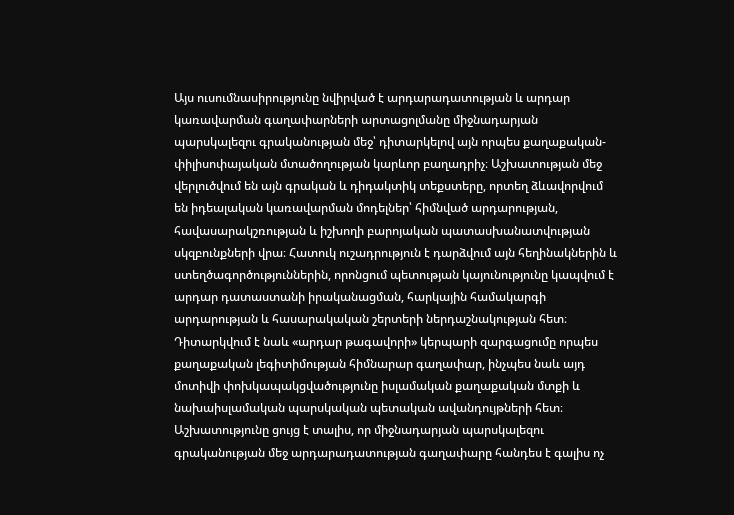Այս ուսումնասիրությունը նվիրված է արդարադատության և արդար կառավարման գաղափարների արտացոլմանը միջնադարյան պարսկալեզու գրականության մեջ՝ դիտարկելով այն որպես քաղաքական-փիլիսոփայական մտածողության կարևոր բաղադրիչ։ Աշխատության մեջ վերլուծվում են այն գրական և դիդակտիկ տեքստերը, որտեղ ձևավորվում են իդեալական կառավարման մոդելներ՝ հիմնված արդարության, հավասարակշռության և իշխողի բարոյական պատասխանատվության սկզբունքների վրա։ Հատուկ ուշադրություն է դարձվում այն հեղինակներին և ստեղծագործություններին, որոնցում պետության կայունությունը կապվում է արդար դատաստանի իրականացման, հարկային համակարգի արդարության և հասարակական շերտերի ներդաշնակության հետ։ Դիտարկվում է նաև «արդար թագավորի» կերպարի զարգացումը որպես քաղաքական լեգիտիմության հիմնարար գաղափար, ինչպես նաև այդ մոտիվի փոխկապակցվածությունը իսլամական քաղաքական մտքի և նախաիսլամական պարսկական պետական ավանդույթների հետ։ Աշխատությունը ցույց է տալիս, որ միջնադարյան պարսկալեզու գրականության մեջ արդարադատության գաղափարը հանդես է գալիս ոչ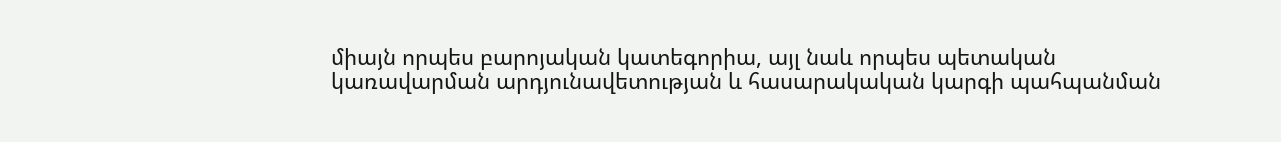միայն որպես բարոյական կատեգորիա, այլ նաև որպես պետական կառավարման արդյունավետության և հասարակական կարգի պահպանման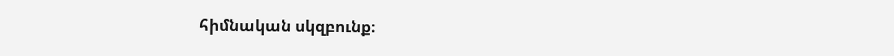հիմնական սկզբունք։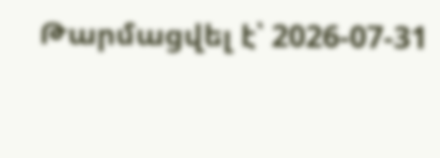Թարմացվել է՝ 2026-07-31